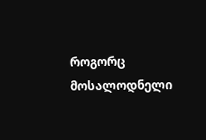როგორც მოსალოდნელი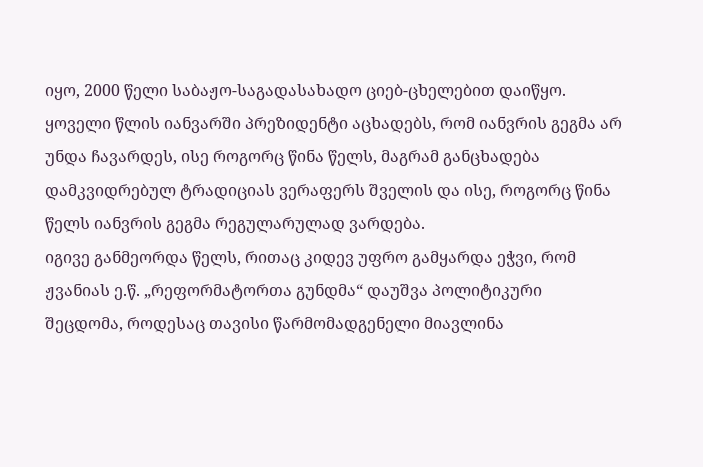იყო, 2000 წელი საბაჟო-საგადასახადო ციებ-ცხელებით დაიწყო. ყოველი წლის იანვარში პრეზიდენტი აცხადებს, რომ იანვრის გეგმა არ უნდა ჩავარდეს, ისე როგორც წინა წელს, მაგრამ განცხადება დამკვიდრებულ ტრადიციას ვერაფერს შველის და ისე, როგორც წინა წელს იანვრის გეგმა რეგულარულად ვარდება.
იგივე განმეორდა წელს, რითაც კიდევ უფრო გამყარდა ეჭვი, რომ ჟვანიას ე.წ. „რეფორმატორთა გუნდმა“ დაუშვა პოლიტიკური შეცდომა, როდესაც თავისი წარმომადგენელი მიავლინა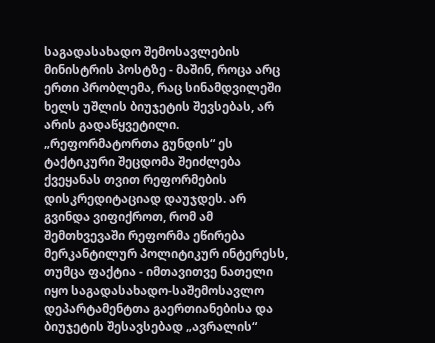საგადასახადო შემოსავლების მინისტრის პოსტზე - მაშინ, როცა არც ერთი პრობლემა, რაც სინამდვილეში ხელს უშლის ბიუჯეტის შევსებას, არ არის გადაწყვეტილი.
„რეფორმატორთა გუნდის“ ეს ტაქტიკური შეცდომა შეიძლება ქვეყანას თვით რეფორმების დისკრედიტაციად დაუჯდეს. არ გვინდა ვიფიქროთ, რომ ამ შემთხვევაში რეფორმა ეწირება მერკანტილურ პოლიტიკურ ინტერესს, თუმცა ფაქტია - იმთავითვე ნათელი იყო საგადასახადო-საშემოსავლო დეპარტამენტთა გაერთიანებისა და ბიუჯეტის შესავსებად „ავრალის“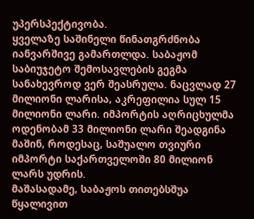უპერსპექტივობა.
ყველაზე საშინელი წინათგრძნობა იანვარშივე გამართლდა. საბაჟომ საბიუჯეტო შემოსავლების გეგმა სანახევროდ ვერ შეასრულა. ნაცვლად 27 მილიონი ლარისა, აკრეფილია სულ 15 მილიონი ლარი. იმპორტის აღრიცხულმა ოდენობამ 33 მილიონი ლარი შეადგინა მაშინ, როდესაც, საშუალო თვიური იმპორტი საქართველოში 80 მილიონ ლარს უდრის.
მაშასადამე, საბაჟოს თითებსშუა წყალივით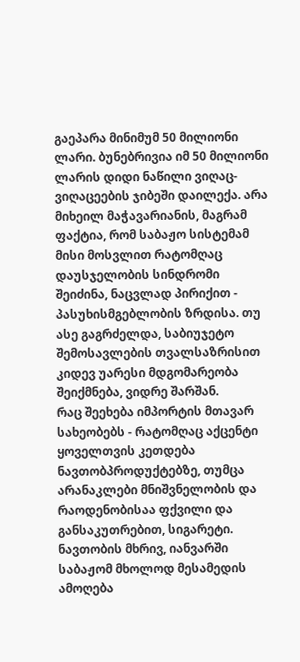გაეპარა მინიმუმ 50 მილიონი ლარი. ბუნებრივია იმ 50 მილიონი ლარის დიდი ნაწილი ვიღაც-ვიღაცეების ჯიბეში დაილექა. არა მიხეილ მაჭავარიანის, მაგრამ ფაქტია, რომ საბაჟო სისტემამ მისი მოსვლით რატომღაც დაუსჯელობის სინდრომი შეიძინა, ნაცვლად პირიქით - პასუხისმგებლობის ზრდისა. თუ ასე გაგრძელდა, საბიუჯეტო შემოსავლების თვალსაზრისით კიდევ უარესი მდგომარეობა შეიქმნება, ვიდრე შარშან.
რაც შეეხება იმპორტის მთავარ სახეობებს - რატომღაც აქცენტი ყოველთვის კეთდება ნავთობპროდუქტებზე, თუმცა არანაკლები მნიშვნელობის და რაოდენობისაა ფქვილი და განსაკუთრებით, სიგარეტი.
ნავთობის მხრივ, იანვარში საბაჟომ მხოლოდ მესამედის ამოღება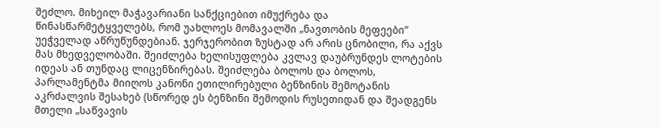შეძლო. მიხეილ მაჭავარიანი სანქციებით იმუქრება და წინასწარმეტყველებს, რომ უახლოეს მომავალში „ნავთობის მეფეები“ უეჭველად აწრუწუნდებიან. ჯერჯერობით ზუსტად არ არის ცნობილი, რა აქვს მას მხედველობაში. შეიძლება ხელისუფლება კვლავ დაუბრუნდეს ლოტების იდეას ან თუნდაც ლიცენზირებას. შეიძლება ბოლოს და ბოლოს, პარლამენტმა მიიღოს კანონი ეთილირებული ბენზინის შემოტანის აკრძალვის შესახებ (სწორედ ეს ბენზინი შემოდის რუსეთიდან და შეადგენს მთელი „საწვავის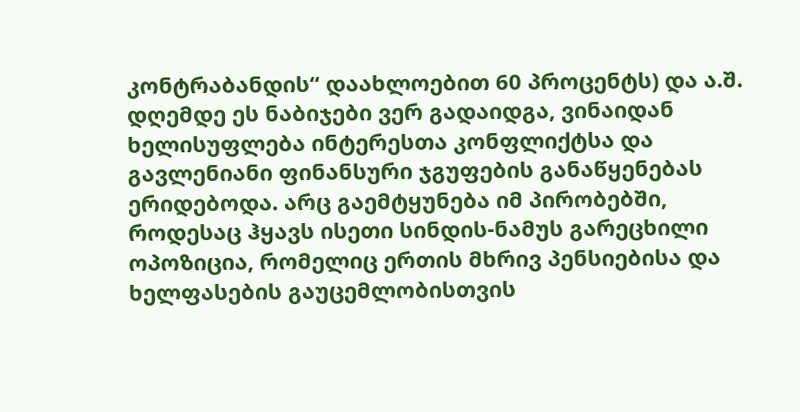კონტრაბანდის“ დაახლოებით 60 პროცენტს) და ა.შ.
დღემდე ეს ნაბიჯები ვერ გადაიდგა, ვინაიდან ხელისუფლება ინტერესთა კონფლიქტსა და გავლენიანი ფინანსური ჯგუფების განაწყენებას ერიდებოდა. არც გაემტყუნება იმ პირობებში, როდესაც ჰყავს ისეთი სინდის-ნამუს გარეცხილი ოპოზიცია, რომელიც ერთის მხრივ პენსიებისა და ხელფასების გაუცემლობისთვის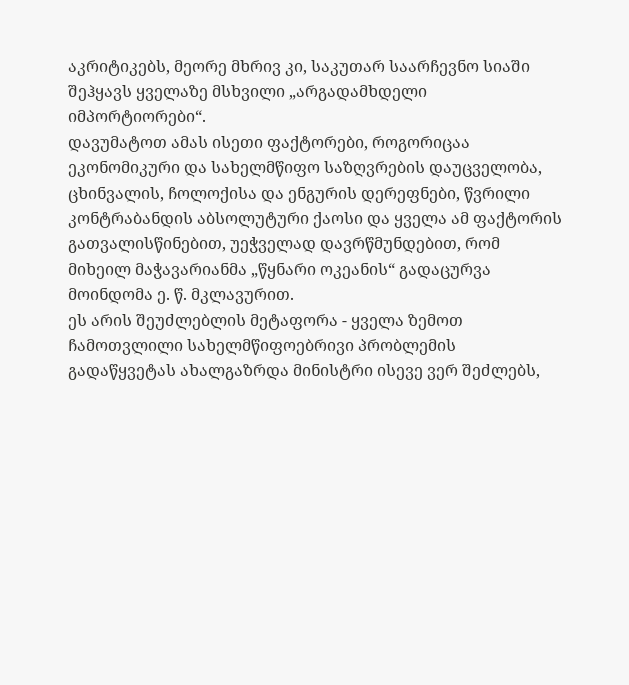აკრიტიკებს, მეორე მხრივ კი, საკუთარ საარჩევნო სიაში შეჰყავს ყველაზე მსხვილი „არგადამხდელი იმპორტიორები“.
დავუმატოთ ამას ისეთი ფაქტორები, როგორიცაა ეკონომიკური და სახელმწიფო საზღვრების დაუცველობა, ცხინვალის, ჩოლოქისა და ენგურის დერეფნები, წვრილი კონტრაბანდის აბსოლუტური ქაოსი და ყველა ამ ფაქტორის გათვალისწინებით, უეჭველად დავრწმუნდებით, რომ მიხეილ მაჭავარიანმა „წყნარი ოკეანის“ გადაცურვა მოინდომა ე. წ. მკლავურით.
ეს არის შეუძლებლის მეტაფორა - ყველა ზემოთ ჩამოთვლილი სახელმწიფოებრივი პრობლემის გადაწყვეტას ახალგაზრდა მინისტრი ისევე ვერ შეძლებს,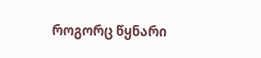როგორც წყნარი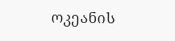ოკეანის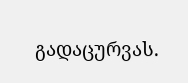გადაცურვას.